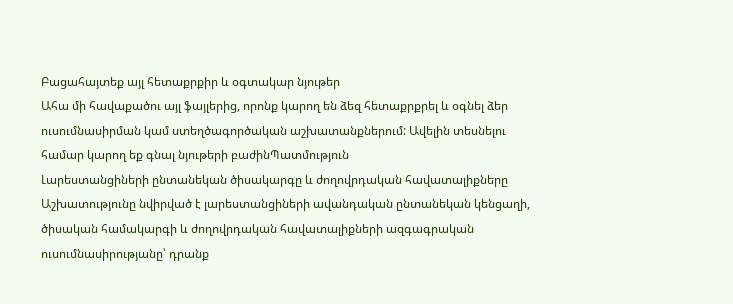Բացահայտեք այլ հետաքրքիր և օգտակար նյութեր
Ահա մի հավաքածու այլ ֆայլերից, որոնք կարող են ձեզ հետաքրքրել և օգնել ձեր ուսումնասիրման կամ ստեղծագործական աշխատանքներում: Ավելին տեսնելու համար կարող եք գնալ նյութերի բաժինՊատմություն
Լարեստանցիների ընտանեկան ծիսակարգը և ժողովրդական հավատալիքները
Աշխատությունը նվիրված է լարեստանցիների ավանդական ընտանեկան կենցաղի, ծիսական համակարգի և ժողովրդական հավատալիքների ազգագրական ուսումնասիրությանը՝ դրանք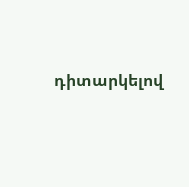դիտարկելով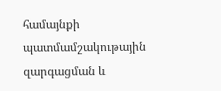համայնքի պատմամշակութային զարգացման և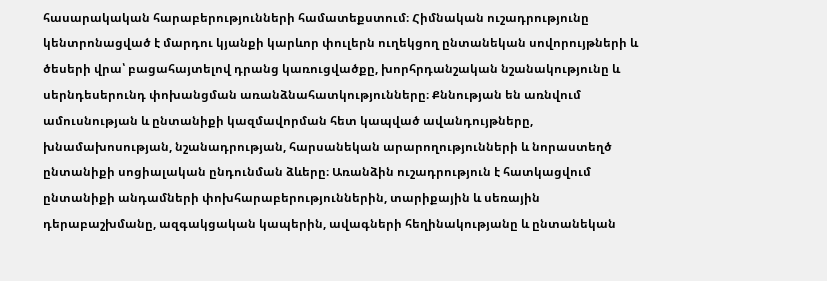հասարակական հարաբերությունների համատեքստում։ Հիմնական ուշադրությունը կենտրոնացված է մարդու կյանքի կարևոր փուլերն ուղեկցող ընտանեկան սովորույթների և ծեսերի վրա՝ բացահայտելով դրանց կառուցվածքը, խորհրդանշական նշանակությունը և սերնդեսերունդ փոխանցման առանձնահատկությունները։ Քննության են առնվում ամուսնության և ընտանիքի կազմավորման հետ կապված ավանդույթները, խնամախոսության, նշանադրության, հարսանեկան արարողությունների և նորաստեղծ ընտանիքի սոցիալական ընդունման ձևերը։ Առանձին ուշադրություն է հատկացվում ընտանիքի անդամների փոխհարաբերություններին, տարիքային և սեռային դերաբաշխմանը, ազգակցական կապերին, ավագների հեղինակությանը և ընտանեկան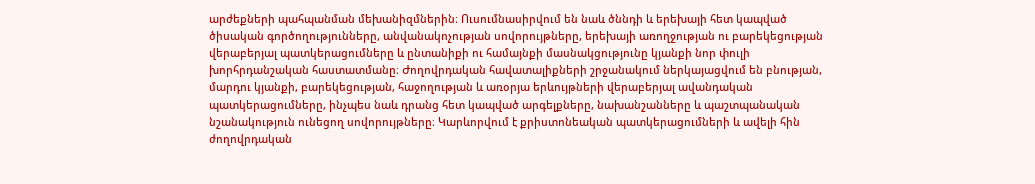արժեքների պահպանման մեխանիզմներին։ Ուսումնասիրվում են նաև ծննդի և երեխայի հետ կապված ծիսական գործողությունները, անվանակոչության սովորույթները, երեխայի առողջության ու բարեկեցության վերաբերյալ պատկերացումները և ընտանիքի ու համայնքի մասնակցությունը կյանքի նոր փուլի խորհրդանշական հաստատմանը։ Ժողովրդական հավատալիքների շրջանակում ներկայացվում են բնության, մարդու կյանքի, բարեկեցության, հաջողության և առօրյա երևույթների վերաբերյալ ավանդական պատկերացումները, ինչպես նաև դրանց հետ կապված արգելքները, նախանշանները և պաշտպանական նշանակություն ունեցող սովորույթները։ Կարևորվում է քրիստոնեական պատկերացումների և ավելի հին ժողովրդական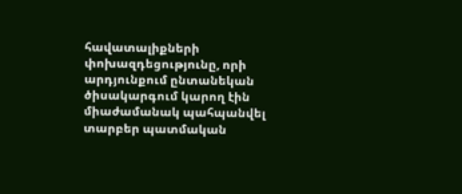հավատալիքների փոխազդեցությունը, որի արդյունքում ընտանեկան ծիսակարգում կարող էին միաժամանակ պահպանվել տարբեր պատմական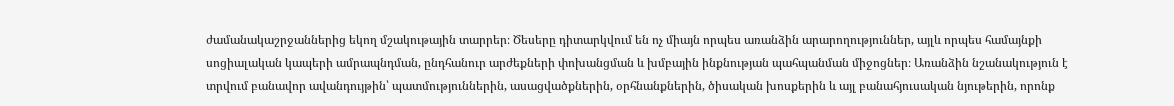ժամանակաշրջաններից եկող մշակութային տարրեր։ Ծեսերը դիտարկվում են ոչ միայն որպես առանձին արարողություններ, այլև որպես համայնքի սոցիալական կապերի ամրապնդման, ընդհանուր արժեքների փոխանցման և խմբային ինքնության պահպանման միջոցներ։ Առանձին նշանակություն է տրվում բանավոր ավանդույթին՝ պատմություններին, ասացվածքներին, օրհնանքներին, ծիսական խոսքերին և այլ բանահյուսական նյութերին, որոնք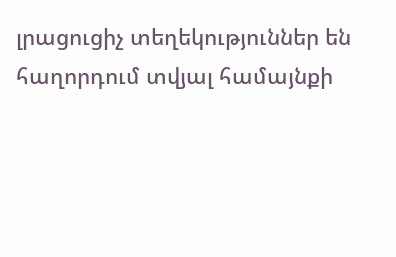լրացուցիչ տեղեկություններ են հաղորդում տվյալ համայնքի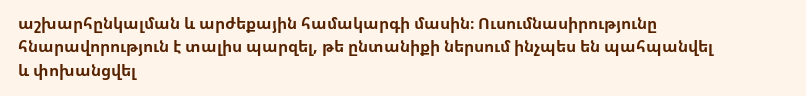աշխարհընկալման և արժեքային համակարգի մասին։ Ուսումնասիրությունը հնարավորություն է տալիս պարզել, թե ընտանիքի ներսում ինչպես են պահպանվել և փոխանցվել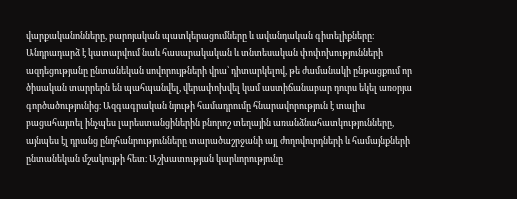վարքականոնները, բարոյական պատկերացումները և ավանդական գիտելիքները։ Անդրադարձ է կատարվում նաև հասարակական և տնտեսական փոփոխությունների ազդեցությանը ընտանեկան սովորույթների վրա՝ դիտարկելով, թե ժամանակի ընթացքում որ ծիսական տարրերն են պահպանվել, վերափոխվել կամ աստիճանաբար դուրս եկել առօրյա գործածությունից։ Ազգագրական նյութի համադրումը հնարավորություն է տալիս բացահայտել ինչպես լարեստանցիներին բնորոշ տեղային առանձնահատկությունները, այնպես էլ դրանց ընդհանրությունները տարածաշրջանի այլ ժողովուրդների և համայնքների ընտանեկան մշակույթի հետ։ Աշխատության կարևորությունը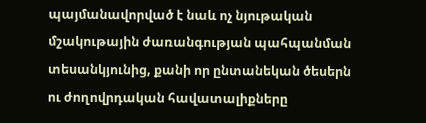պայմանավորված է նաև ոչ նյութական մշակութային ժառանգության պահպանման տեսանկյունից, քանի որ ընտանեկան ծեսերն ու ժողովրդական հավատալիքները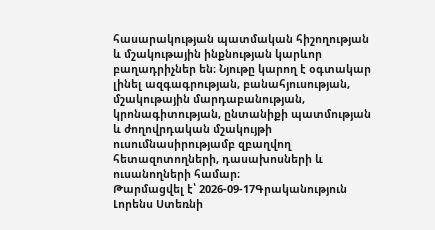հասարակության պատմական հիշողության և մշակութային ինքնության կարևոր բաղադրիչներ են։ Նյութը կարող է օգտակար լինել ազգագրության, բանահյուսության, մշակութային մարդաբանության, կրոնագիտության, ընտանիքի պատմության և ժողովրդական մշակույթի ուսումնասիրությամբ զբաղվող հետազոտողների, դասախոսների և ուսանողների համար։
Թարմացվել է՝ 2026-09-17Գրականություն
Լորենս Ստեռնի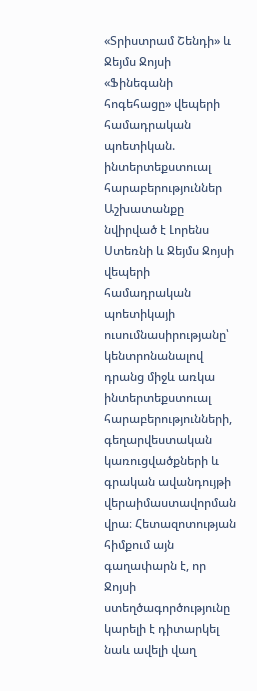«Տրիստրամ Շենդի» և Ջեյմս Ջոյսի «Ֆինեգանի հոգեհացը» վեպերի համադրական պոետիկան. ինտերտեքստուալ հարաբերություններ
Աշխատանքը նվիրված է Լորենս Ստեռնի և Ջեյմս Ջոյսի վեպերի համադրական պոետիկայի ուսումնասիրությանը՝ կենտրոնանալով դրանց միջև առկա ինտերտեքստուալ հարաբերությունների, գեղարվեստական կառուցվածքների և գրական ավանդույթի վերաիմաստավորման վրա։ Հետազոտության հիմքում այն գաղափարն է, որ Ջոյսի ստեղծագործությունը կարելի է դիտարկել նաև ավելի վաղ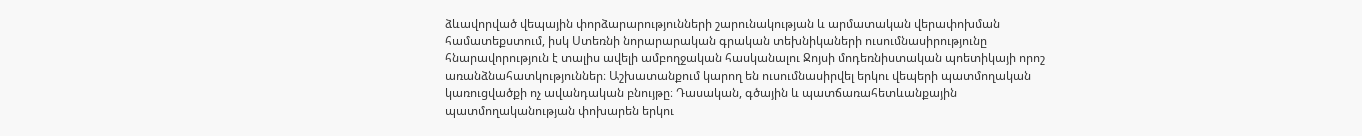ձևավորված վեպային փորձարարությունների շարունակության և արմատական վերափոխման համատեքստում, իսկ Ստեռնի նորարարական գրական տեխնիկաների ուսումնասիրությունը հնարավորություն է տալիս ավելի ամբողջական հասկանալու Ջոյսի մոդեռնիստական պոետիկայի որոշ առանձնահատկություններ։ Աշխատանքում կարող են ուսումնասիրվել երկու վեպերի պատմողական կառուցվածքի ոչ ավանդական բնույթը։ Դասական, գծային և պատճառահետևանքային պատմողականության փոխարեն երկու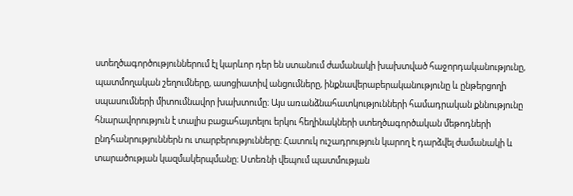ստեղծագործություններում էլ կարևոր դեր են ստանում ժամանակի խախտված հաջորդականությունը, պատմողական շեղումները, ասոցիատիվ անցումները, ինքնավերաբերականությունը և ընթերցողի սպասումների միտումնավոր խախտումը։ Այս առանձնահատկությունների համադրական քննությունը հնարավորություն է տալիս բացահայտելու երկու հեղինակների ստեղծագործական մեթոդների ընդհանրություններն ու տարբերությունները։ Հատուկ ուշադրություն կարող է դարձվել ժամանակի և տարածության կազմակերպմանը։ Ստեռնի վեպում պատմության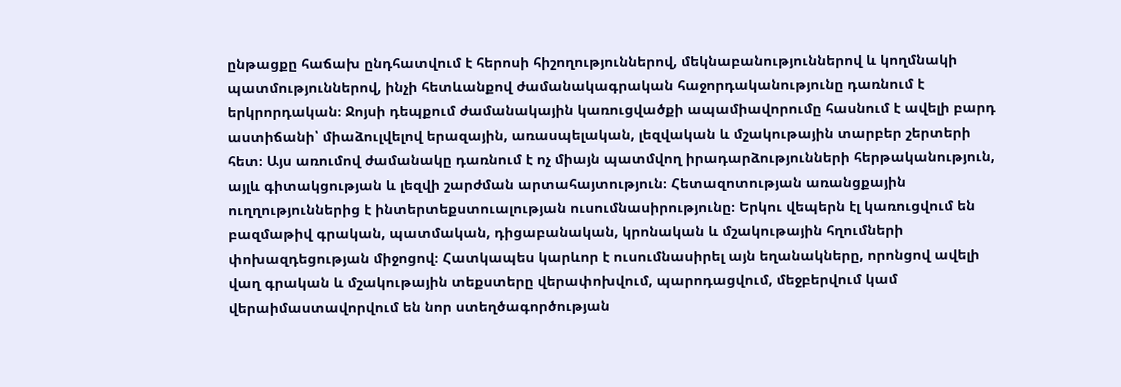ընթացքը հաճախ ընդհատվում է հերոսի հիշողություններով, մեկնաբանություններով և կողմնակի պատմություններով, ինչի հետևանքով ժամանակագրական հաջորդականությունը դառնում է երկրորդական։ Ջոյսի դեպքում ժամանակային կառուցվածքի ապամիավորումը հասնում է ավելի բարդ աստիճանի՝ միաձուլվելով երազային, առասպելական, լեզվական և մշակութային տարբեր շերտերի հետ։ Այս առումով ժամանակը դառնում է ոչ միայն պատմվող իրադարձությունների հերթականություն, այլև գիտակցության և լեզվի շարժման արտահայտություն։ Հետազոտության առանցքային ուղղություններից է ինտերտեքստուալության ուսումնասիրությունը։ Երկու վեպերն էլ կառուցվում են բազմաթիվ գրական, պատմական, դիցաբանական, կրոնական և մշակութային հղումների փոխազդեցության միջոցով։ Հատկապես կարևոր է ուսումնասիրել այն եղանակները, որոնցով ավելի վաղ գրական և մշակութային տեքստերը վերափոխվում, պարոդացվում, մեջբերվում կամ վերաիմաստավորվում են նոր ստեղծագործության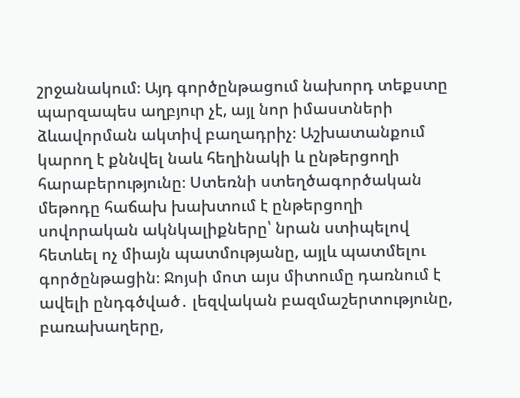շրջանակում։ Այդ գործընթացում նախորդ տեքստը պարզապես աղբյուր չէ, այլ նոր իմաստների ձևավորման ակտիվ բաղադրիչ։ Աշխատանքում կարող է քննվել նաև հեղինակի և ընթերցողի հարաբերությունը։ Ստեռնի ստեղծագործական մեթոդը հաճախ խախտում է ընթերցողի սովորական ակնկալիքները՝ նրան ստիպելով հետևել ոչ միայն պատմությանը, այլև պատմելու գործընթացին։ Ջոյսի մոտ այս միտումը դառնում է ավելի ընդգծված․ լեզվական բազմաշերտությունը, բառախաղերը,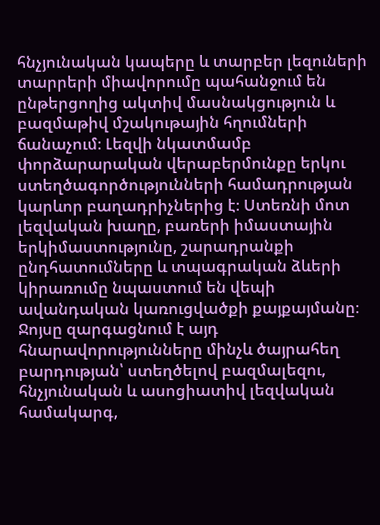հնչյունական կապերը և տարբեր լեզուների տարրերի միավորումը պահանջում են ընթերցողից ակտիվ մասնակցություն և բազմաթիվ մշակութային հղումների ճանաչում։ Լեզվի նկատմամբ փորձարարական վերաբերմունքը երկու ստեղծագործությունների համադրության կարևոր բաղադրիչներից է։ Ստեռնի մոտ լեզվական խաղը, բառերի իմաստային երկիմաստությունը, շարադրանքի ընդհատումները և տպագրական ձևերի կիրառումը նպաստում են վեպի ավանդական կառուցվածքի քայքայմանը։ Ջոյսը զարգացնում է այդ հնարավորությունները մինչև ծայրահեղ բարդության՝ ստեղծելով բազմալեզու, հնչյունական և ասոցիատիվ լեզվական համակարգ,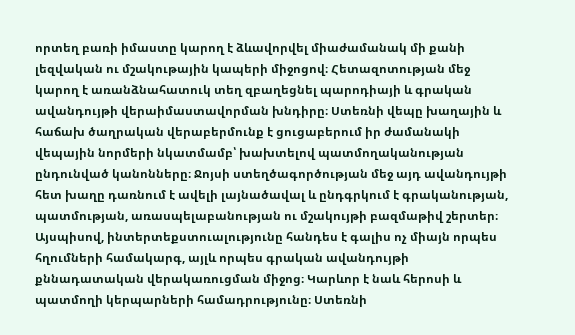որտեղ բառի իմաստը կարող է ձևավորվել միաժամանակ մի քանի լեզվական ու մշակութային կապերի միջոցով։ Հետազոտության մեջ կարող է առանձնահատուկ տեղ զբաղեցնել պարոդիայի և գրական ավանդույթի վերաիմաստավորման խնդիրը։ Ստեռնի վեպը խաղային և հաճախ ծաղրական վերաբերմունք է ցուցաբերում իր ժամանակի վեպային նորմերի նկատմամբ՝ խախտելով պատմողականության ընդունված կանոնները։ Ջոյսի ստեղծագործության մեջ այդ ավանդույթի հետ խաղը դառնում է ավելի լայնածավալ և ընդգրկում է գրականության, պատմության, առասպելաբանության ու մշակույթի բազմաթիվ շերտեր։ Այսպիսով, ինտերտեքստուալությունը հանդես է գալիս ոչ միայն որպես հղումների համակարգ, այլև որպես գրական ավանդույթի քննադատական վերակառուցման միջոց։ Կարևոր է նաև հերոսի և պատմողի կերպարների համադրությունը։ Ստեռնի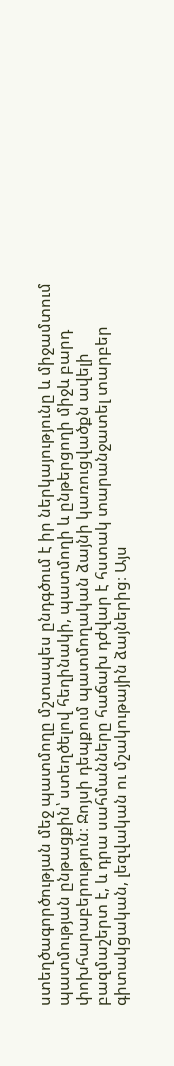ստեղծագործության մեջ պատմողը մշտապես ընդգծում է իր ներկայությունը և միջամտում պատմության ընթացքին՝ ստեղծելով հեղինակի, պատմողի և ընթերցողի միջև բարդ փոխհարաբերություն։ Ջոյսի դեպքում պատմողական ձայնի կառուցվածքն ավելի բազմաշերտ է, և դրա սահմանները հաճախ դժվար է հստակ տարանջատել տարբեր գիտակցական, լեզվական ու մշակութային ձայներից։ Այս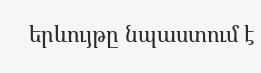երևույթը նպաստում է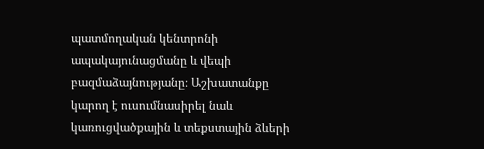պատմողական կենտրոնի ապակայունացմանը և վեպի բազմաձայնությանը։ Աշխատանքը կարող է ուսումնասիրել նաև կառուցվածքային և տեքստային ձևերի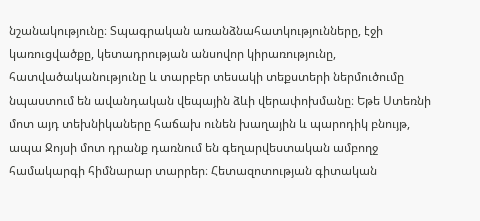նշանակությունը։ Տպագրական առանձնահատկությունները, էջի կառուցվածքը, կետադրության անսովոր կիրառությունը, հատվածականությունը և տարբեր տեսակի տեքստերի ներմուծումը նպաստում են ավանդական վեպային ձևի վերափոխմանը։ Եթե Ստեռնի մոտ այդ տեխնիկաները հաճախ ունեն խաղային և պարոդիկ բնույթ, ապա Ջոյսի մոտ դրանք դառնում են գեղարվեստական ամբողջ համակարգի հիմնարար տարրեր։ Հետազոտության գիտական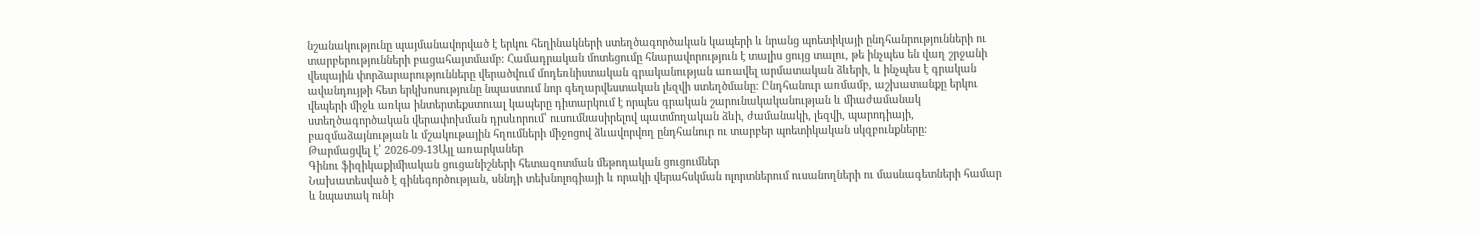նշանակությունը պայմանավորված է երկու հեղինակների ստեղծագործական կապերի և նրանց պոետիկայի ընդհանրությունների ու տարբերությունների բացահայտմամբ։ Համադրական մոտեցումը հնարավորություն է տալիս ցույց տալու, թե ինչպես են վաղ շրջանի վեպային փորձարարությունները վերածվում մոդեռնիստական գրականության առավել արմատական ձևերի, և ինչպես է գրական ավանդույթի հետ երկխոսությունը նպաստում նոր գեղարվեստական լեզվի ստեղծմանը։ Ընդհանուր առմամբ, աշխատանքը երկու վեպերի միջև առկա ինտերտեքստուալ կապերը դիտարկում է որպես գրական շարունակականության և միաժամանակ ստեղծագործական վերափոխման դրսևորում՝ ուսումնասիրելով պատմողական ձևի, ժամանակի, լեզվի, պարոդիայի, բազմաձայնության և մշակութային հղումների միջոցով ձևավորվող ընդհանուր ու տարբեր պոետիկական սկզբունքները։
Թարմացվել է՝ 2026-09-13Այլ առարկաներ
Գինու ֆիզիկաքիմիական ցուցանիշների հետազոտման մեթոդական ցուցումներ
Նախատեսված է գինեգործության, սննդի տեխնոլոգիայի և որակի վերահսկման ոլորտներում ուսանողների ու մասնագետների համար և նպատակ ունի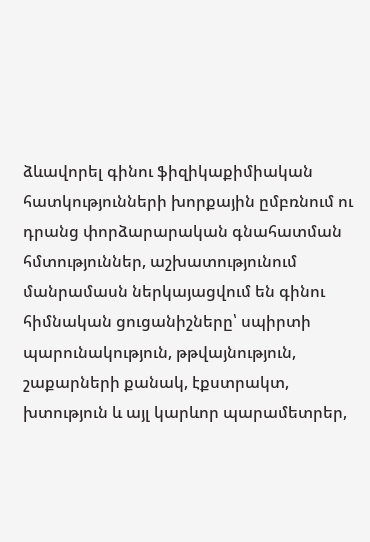ձևավորել գինու ֆիզիկաքիմիական հատկությունների խորքային ըմբռնում ու դրանց փորձարարական գնահատման հմտություններ, աշխատությունում մանրամասն ներկայացվում են գինու հիմնական ցուցանիշները՝ սպիրտի պարունակություն, թթվայնություն, շաքարների քանակ, էքստրակտ, խտություն և այլ կարևոր պարամետրեր,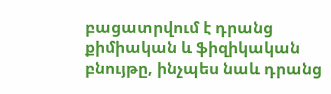բացատրվում է դրանց քիմիական և ֆիզիկական բնույթը, ինչպես նաև դրանց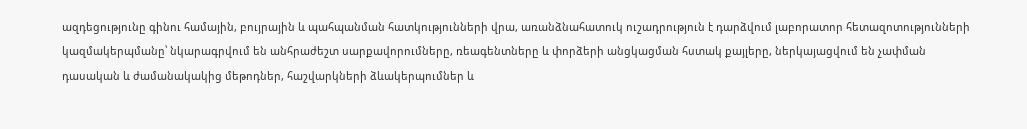ազդեցությունը գինու համային, բույրային և պահպանման հատկությունների վրա, առանձնահատուկ ուշադրություն է դարձվում լաբորատոր հետազոտությունների կազմակերպմանը՝ նկարագրվում են անհրաժեշտ սարքավորումները, ռեագենտները և փորձերի անցկացման հստակ քայլերը, ներկայացվում են չափման դասական և ժամանակակից մեթոդներ, հաշվարկների ձևակերպումներ և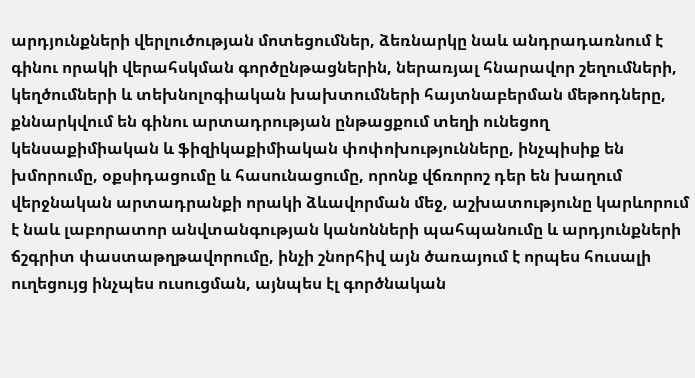արդյունքների վերլուծության մոտեցումներ, ձեռնարկը նաև անդրադառնում է գինու որակի վերահսկման գործընթացներին, ներառյալ հնարավոր շեղումների, կեղծումների և տեխնոլոգիական խախտումների հայտնաբերման մեթոդները, քննարկվում են գինու արտադրության ընթացքում տեղի ունեցող կենսաքիմիական և ֆիզիկաքիմիական փոփոխությունները, ինչպիսիք են խմորումը, օքսիդացումը և հասունացումը, որոնք վճռորոշ դեր են խաղում վերջնական արտադրանքի որակի ձևավորման մեջ, աշխատությունը կարևորում է նաև լաբորատոր անվտանգության կանոնների պահպանումը և արդյունքների ճշգրիտ փաստաթղթավորումը, ինչի շնորհիվ այն ծառայում է որպես հուսալի ուղեցույց ինչպես ուսուցման, այնպես էլ գործնական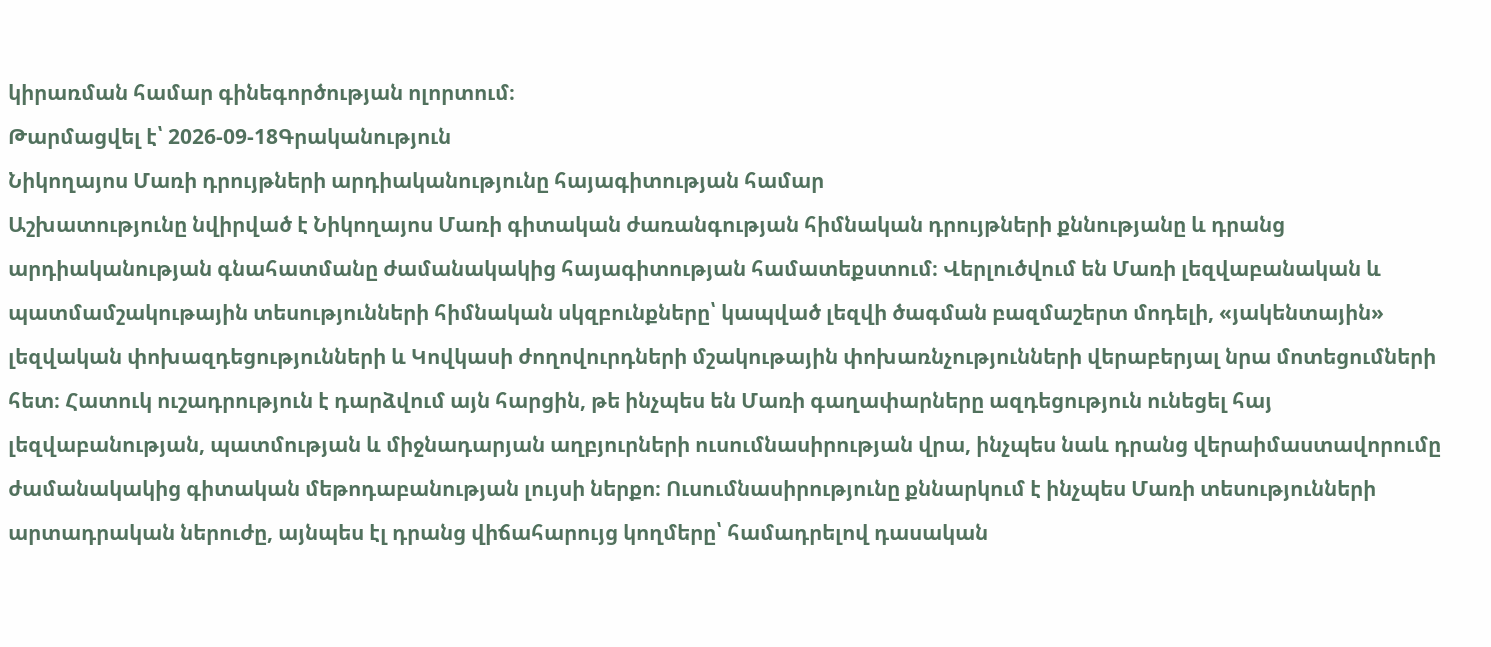կիրառման համար գինեգործության ոլորտում։
Թարմացվել է՝ 2026-09-18Գրականություն
Նիկողայոս Մառի դրույթների արդիականությունը հայագիտության համար
Աշխատությունը նվիրված է Նիկողայոս Մառի գիտական ժառանգության հիմնական դրույթների քննությանը և դրանց արդիականության գնահատմանը ժամանակակից հայագիտության համատեքստում։ Վերլուծվում են Մառի լեզվաբանական և պատմամշակութային տեսությունների հիմնական սկզբունքները՝ կապված լեզվի ծագման բազմաշերտ մոդելի, «յակենտային» լեզվական փոխազդեցությունների և Կովկասի ժողովուրդների մշակութային փոխառնչությունների վերաբերյալ նրա մոտեցումների հետ։ Հատուկ ուշադրություն է դարձվում այն հարցին, թե ինչպես են Մառի գաղափարները ազդեցություն ունեցել հայ լեզվաբանության, պատմության և միջնադարյան աղբյուրների ուսումնասիրության վրա, ինչպես նաև դրանց վերաիմաստավորումը ժամանակակից գիտական մեթոդաբանության լույսի ներքո։ Ուսումնասիրությունը քննարկում է ինչպես Մառի տեսությունների արտադրական ներուժը, այնպես էլ դրանց վիճահարույց կողմերը՝ համադրելով դասական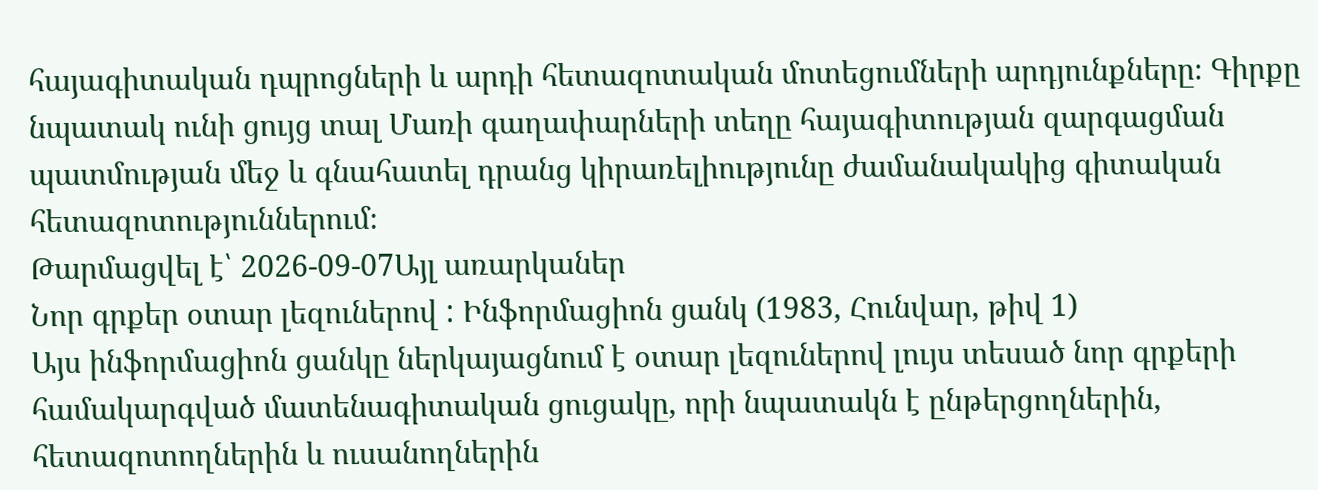հայագիտական դպրոցների և արդի հետազոտական մոտեցումների արդյունքները։ Գիրքը նպատակ ունի ցույց տալ Մառի գաղափարների տեղը հայագիտության զարգացման պատմության մեջ և գնահատել դրանց կիրառելիությունը ժամանակակից գիտական հետազոտություններում։
Թարմացվել է՝ 2026-09-07Այլ առարկաներ
Նոր գրքեր օտար լեզուներով : Ինֆորմացիոն ցանկ (1983, Հունվար, թիվ 1)
Այս ինֆորմացիոն ցանկը ներկայացնում է օտար լեզուներով լույս տեսած նոր գրքերի համակարգված մատենագիտական ցուցակը, որի նպատակն է ընթերցողներին, հետազոտողներին և ուսանողներին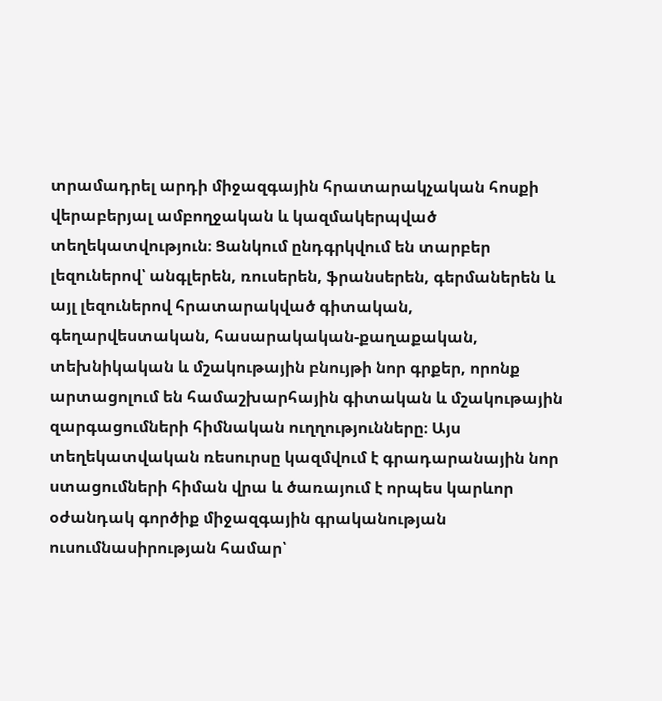տրամադրել արդի միջազգային հրատարակչական հոսքի վերաբերյալ ամբողջական և կազմակերպված տեղեկատվություն։ Ցանկում ընդգրկվում են տարբեր լեզուներով՝ անգլերեն, ռուսերեն, ֆրանսերեն, գերմաներեն և այլ լեզուներով հրատարակված գիտական, գեղարվեստական, հասարակական-քաղաքական, տեխնիկական և մշակութային բնույթի նոր գրքեր, որոնք արտացոլում են համաշխարհային գիտական և մշակութային զարգացումների հիմնական ուղղությունները։ Այս տեղեկատվական ռեսուրսը կազմվում է գրադարանային նոր ստացումների հիման վրա և ծառայում է որպես կարևոր օժանդակ գործիք միջազգային գրականության ուսումնասիրության համար՝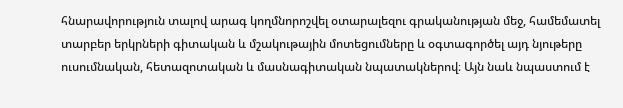հնարավորություն տալով արագ կողմնորոշվել օտարալեզու գրականության մեջ, համեմատել տարբեր երկրների գիտական և մշակութային մոտեցումները և օգտագործել այդ նյութերը ուսումնական, հետազոտական և մասնագիտական նպատակներով։ Այն նաև նպաստում է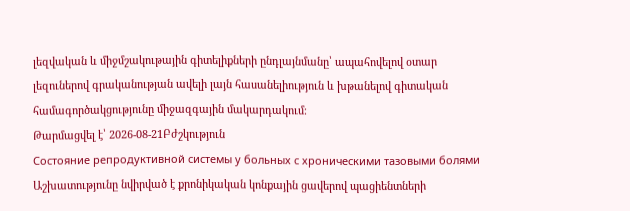լեզվական և միջմշակութային գիտելիքների ընդլայնմանը՝ ապահովելով օտար լեզուներով գրականության ավելի լայն հասանելիություն և խթանելով գիտական համագործակցությունը միջազգային մակարդակում։
Թարմացվել է՝ 2026-08-21Բժշկություն
Состояние репродуктивной системы у больных с хроническими тазовыми болями
Աշխատությունը նվիրված է քրոնիկական կոնքային ցավերով պացիենտների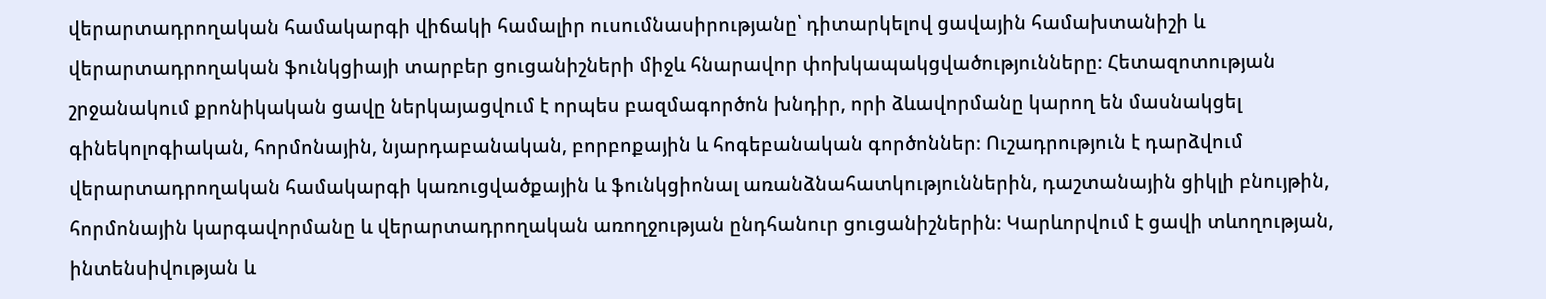վերարտադրողական համակարգի վիճակի համալիր ուսումնասիրությանը՝ դիտարկելով ցավային համախտանիշի և վերարտադրողական ֆունկցիայի տարբեր ցուցանիշների միջև հնարավոր փոխկապակցվածությունները։ Հետազոտության շրջանակում քրոնիկական ցավը ներկայացվում է որպես բազմագործոն խնդիր, որի ձևավորմանը կարող են մասնակցել գինեկոլոգիական, հորմոնային, նյարդաբանական, բորբոքային և հոգեբանական գործոններ։ Ուշադրություն է դարձվում վերարտադրողական համակարգի կառուցվածքային և ֆունկցիոնալ առանձնահատկություններին, դաշտանային ցիկլի բնույթին, հորմոնային կարգավորմանը և վերարտադրողական առողջության ընդհանուր ցուցանիշներին։ Կարևորվում է ցավի տևողության, ինտենսիվության և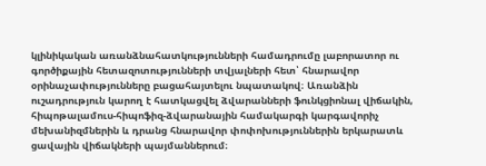կլինիկական առանձնահատկությունների համադրումը լաբորատոր ու գործիքային հետազոտությունների տվյալների հետ՝ հնարավոր օրինաչափությունները բացահայտելու նպատակով։ Առանձին ուշադրություն կարող է հատկացվել ձվարանների ֆունկցիոնալ վիճակին, հիպոթալամուս-հիպոֆիզ-ձվարանային համակարգի կարգավորիչ մեխանիզմներին և դրանց հնարավոր փոփոխություններին երկարատև ցավային վիճակների պայմաններում։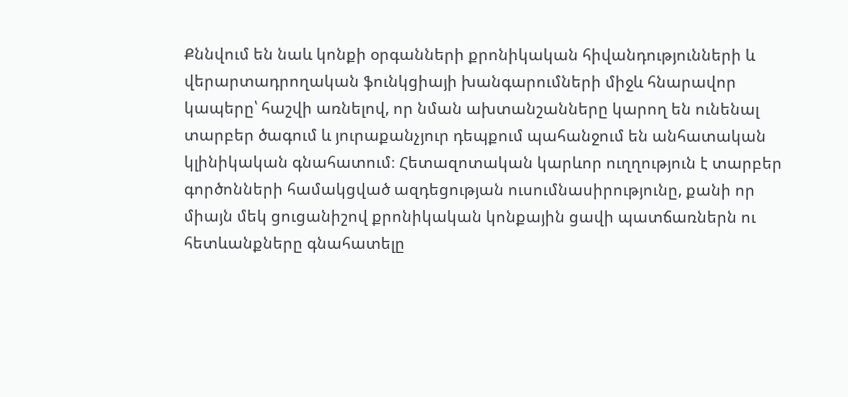Քննվում են նաև կոնքի օրգանների քրոնիկական հիվանդությունների և վերարտադրողական ֆունկցիայի խանգարումների միջև հնարավոր կապերը՝ հաշվի առնելով, որ նման ախտանշանները կարող են ունենալ տարբեր ծագում և յուրաքանչյուր դեպքում պահանջում են անհատական կլինիկական գնահատում։ Հետազոտական կարևոր ուղղություն է տարբեր գործոնների համակցված ազդեցության ուսումնասիրությունը, քանի որ միայն մեկ ցուցանիշով քրոնիկական կոնքային ցավի պատճառներն ու հետևանքները գնահատելը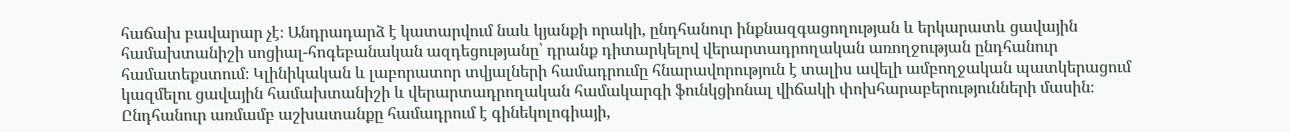հաճախ բավարար չէ։ Անդրադարձ է կատարվում նաև կյանքի որակի, ընդհանուր ինքնազգացողության և երկարատև ցավային համախտանիշի սոցիալ-հոգեբանական ազդեցությանը՝ դրանք դիտարկելով վերարտադրողական առողջության ընդհանուր համատեքստում։ Կլինիկական և լաբորատոր տվյալների համադրումը հնարավորություն է տալիս ավելի ամբողջական պատկերացում կազմելու ցավային համախտանիշի և վերարտադրողական համակարգի ֆունկցիոնալ վիճակի փոխհարաբերությունների մասին։ Ընդհանուր առմամբ աշխատանքը համադրում է գինեկոլոգիայի,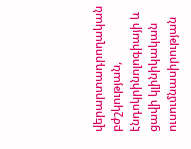վերարտադրողական բժշկության, էնդոկրինոլոգիայի և ցավի կլինիկական ուսումնասիրության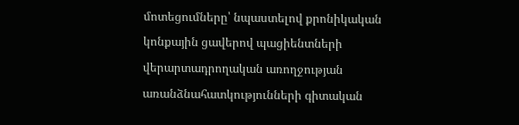մոտեցումները՝ նպաստելով քրոնիկական կոնքային ցավերով պացիենտների վերարտադրողական առողջության առանձնահատկությունների գիտական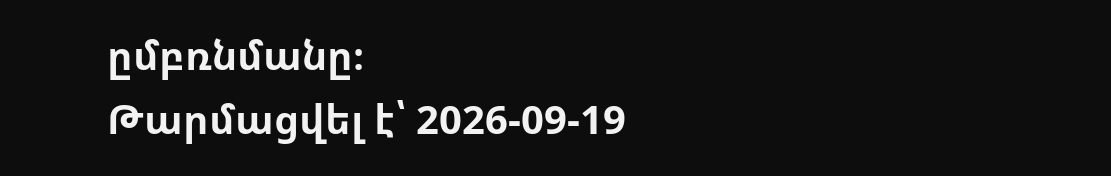ըմբռնմանը։
Թարմացվել է՝ 2026-09-19